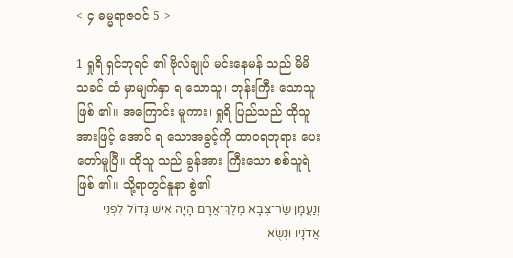< ၄ ဓမ္မရာဇဝင် 5 >

1 ရှုရိ ရှင်ဘုရင် ၏ ဗိုလ်ချုပ် မင်းနေမန် သည် မိမိ သခင် ထံ မှာမျက်နှာ ရ သောသူ၊ ဘုန်းကြီး သောသူ ဖြစ် ၏။ အကြောင်း မူကား၊ ရှုရိ ပြည်သည် ထိုသူ အားဖြင့် အောင် ရ သောအခွင့်ကို ထာဝရဘုရား ပေး တော်မူပြီ။ ထိုသူ သည် ခွန်အား ကြီးသော စစ်သူရဲ ဖြစ် ၏။ သို့ရာတွင်နူနာ စွဲ၏
וְנַעֲמָן שַׂר־צְבָא מֶלֶךְ־אֲרָם הָיָה אִישׁ גָּדוֹל לִפְנֵי אֲדֹנָיו וּנְשֻׂא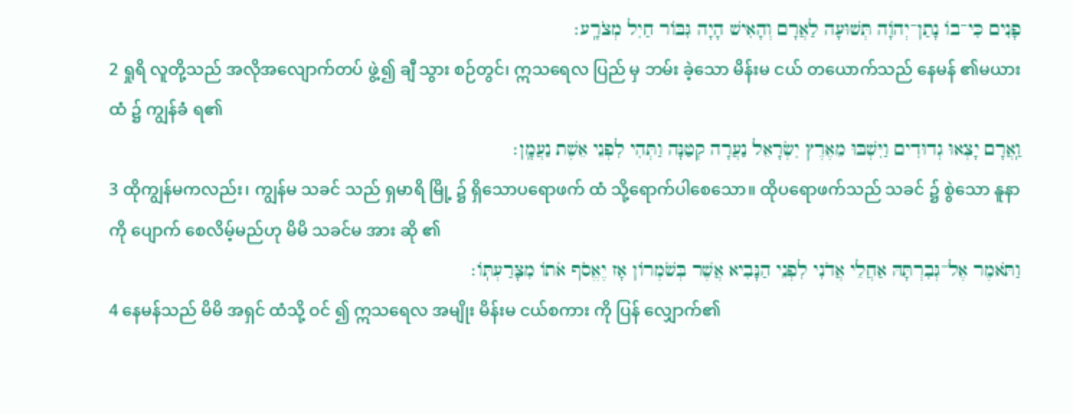פָנִים כִּי־בוֹ נָתַן־יְהֹוָה תְּשׁוּעָה לַאֲרָם וְהָאִישׁ הָיָה גִּבּוֹר חַיִל מְצֹרָֽע׃
2 ရှုရိ လူတို့သည် အလိုအလျောက်တပ် ဖွဲ့၍ ချီ သွား စဉ်တွင်၊ ဣသရေလ ပြည် မှ ဘမ်း ခဲ့သော မိန်းမ ငယ် တယောက်သည် နေမန် ၏မယား ထံ ၌ ကျွန်ခံ ရ၏
וַֽאֲרָם יָצְאוּ גְדוּדִים וַיִּשְׁבּוּ מֵאֶרֶץ יִשְׂרָאֵל נַעֲרָה קְטַנָּה וַתְּהִי לִפְנֵי אֵשֶׁת נַעֲמָֽן׃
3 ထိုကျွန်မကလည်း၊ ကျွန်မ သခင် သည် ရှမာရိ မြို့ ၌ ရှိသောပရောဖက် ထံ သို့ရောက်ပါစေသော။ ထိုပရောဖက်သည် သခင် ၌ စွဲသော နူနာ ကို ပျောက် စေလိမ့်မည်ဟု မိမိ သခင်မ အား ဆို ၏
וַתֹּאמֶר אֶל־גְּבִרְתָּהּ אַחֲלֵי אֲדֹנִי לִפְנֵי הַנָּבִיא אֲשֶׁר בְּשֹׁמְרוֹן אָז יֶאֱסֹף אֹתוֹ מִצָּרַעְתּֽוֹ׃
4 နေမန်သည် မိမိ အရှင် ထံသို့ ဝင် ၍ ဣသရေလ အမျိုး မိန်းမ ငယ်စကား ကို ပြန် လျှောက်၏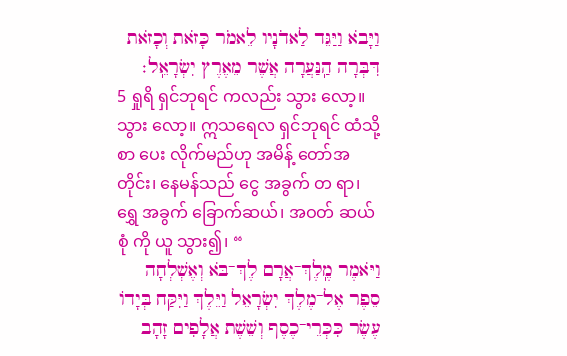וַיָּבֹא וַיַּגֵּד לַאדֹנָיו לֵאמֹר כָּזֹאת וְכָזֹאת דִּבְּרָה הַֽנַּעֲרָה אֲשֶׁר מֵאֶרֶץ יִשְׂרָאֵֽל׃
5 ရှုရိ ရှင်ဘုရင် ကလည်း သွား လော့။ သွား လော့။ ဣသရေလ ရှင်ဘုရင် ထံသို့ စာ ပေး လိုက်မည်ဟု အမိန့် တော်အတိုင်း၊ နေမန်သည် ငွေ အခွက် တ ရာ၊ ရွှေ အခွက် ခြောက်ဆယ်၊ အဝတ် ဆယ် စုံ ကို ယူ သွား၍၊ “
וַיֹּאמֶר מֶֽלֶךְ־אֲרָם לֶךְ־בֹּא וְאֶשְׁלְחָה סֵפֶר אֶל־מֶלֶךְ יִשְׂרָאֵל וַיֵּלֶךְ וַיִּקַּח בְּיָדוֹ עֶשֶׂר כִּכְּרֵי־כֶסֶף וְשֵׁשֶׁת אֲלָפִים זָהָב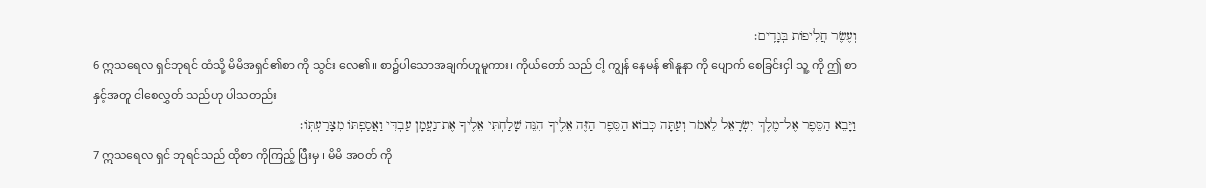וְעֶשֶׂר חֲלִיפוֹת בְּגָדִֽים׃
6 ဣသရေလ ရှင်ဘုရင် ထံသို့ မိမိအရှင်၏စာ ကို သွင်း လေ၏။ စာ၌ပါသောအချက်ဟူမူကား၊ ကိုယ်တော် သည် ငါ့ ကျွန် နေမန် ၏နူနာ ကို ပျောက် စေခြင်းငှါ သူ့ ကို ဤ စာ နှင့်အတူ ငါစေလွှတ် သည်ဟု ပါသတည်း
וַיָּבֵא הַסֵּפֶר אֶל־מֶלֶךְ יִשְׂרָאֵל לֵאמֹר וְעַתָּה כְּבוֹא הַסֵּפֶר הַזֶּה אֵלֶיךָ הִנֵּה שָׁלַחְתִּי אֵלֶיךָ אֶת־נַעֲמָן עַבְדִּי וַאֲסַפְתּוֹ מִצָּרַעְתּֽוֹ׃
7 ဣသရေလ ရှင် ဘုရင်သည် ထိုစာ ကိုကြည့် ပြီးမှ ၊ မိမိ အဝတ် ကို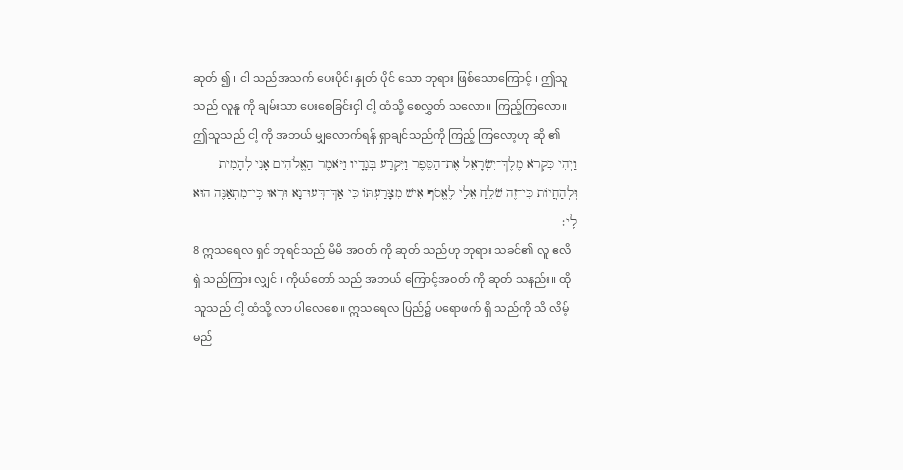ဆုတ် ၍ ၊ ငါ သည်အသက် ပေးပိုင်၊ နှုတ် ပိုင် သော ဘုရား ဖြစ်သောကြောင့် ၊ ဤသူ သည် လူနူ ကို ချမ်းသာ ပေးစေခြင်းငှါ ငါ့ ထံသို့ စေလွှတ် သလော။ ကြည့်ကြလော။ ဤသူသည် ငါ့ ကို အဘယ် မျှလောက်ရန် ရှာချင်သည်ကို ကြည့် ကြလော့ဟု ဆို ၏
וַיְהִי כִּקְרֹא מֶלֶךְ־יִשְׂרָאֵל אֶת־הַסֵּפֶר וַיִּקְרַע בְּגָדָיו וַיֹּאמֶר הַאֱלֹהִים אָנִי לְהָמִית וּֽלְהַחֲיוֹת כִּי־זֶה שֹׁלֵחַ אֵלַי לֶאֱסֹף אִישׁ מִצָּרַעְתּוֹ כִּי אַךְ־דְּעוּ־נָא וּרְאוּ כִּֽי־מִתְאַנֶּה הוּא לִֽי׃
8 ဣသရေလ ရှင် ဘုရင်သည် မိမိ အဝတ် ကို ဆုတ် သည်ဟု ဘုရား သခင်၏ လူ ဧလိရှဲ သည်ကြား လျှင် ၊ ကိုယ်တော် သည် အဘယ် ကြောင့်အဝတ် ကို ဆုတ် သနည်း။ ထိုသူသည် ငါ့ ထံသို့ လာ ပါလေစေ။ ဣသရေလ ပြည်၌ ပရောဖက် ရှိ သည်ကို သိ လိမ့်မည်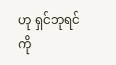ဟု ရှင်ဘုရင် ကို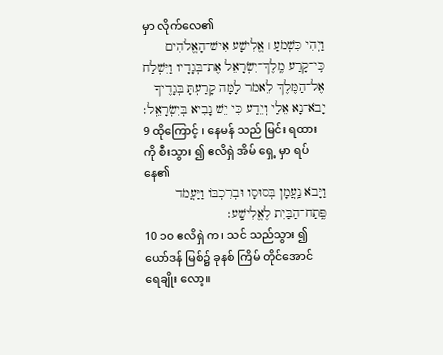မှာ လိုက်လေ၏
וַיְהִי כִּשְׁמֹעַ ׀ אֱלִישָׁע אִישׁ־הָאֱלֹהִים כִּֽי־קָרַע מֶֽלֶךְ־יִשְׂרָאֵל אֶת־בְּגָדָיו וַיִּשְׁלַח אֶל־הַמֶּלֶךְ לֵאמֹר לָמָּה קָרַעְתָּ בְּגָדֶיךָ יָבֹא־נָא אֵלַי וְיֵדַע כִּי יֵשׁ נָבִיא בְּיִשְׂרָאֵֽל׃
9 ထိုကြောင့် ၊ နေမန် သည် မြင်း ရထား ကို စီးသွား ၍ ဧလိရှဲ အိမ် ရှေ့ မှာ ရပ် နေ၏
וַיָּבֹא נַֽעֲמָן בְּסוּסָו וּבְרִכְבּוֹ וַיַּעֲמֹד פֶּֽתַח־הַבַּיִת לֶאֱלִישָֽׁע׃
10 ၁၀ ဧလိရှဲ က၊ သင် သည်သွား ၍ ယော်ဒန် မြစ်၌ ခုနစ် ကြိမ် တိုင်အောင် ရေချိုး လော့။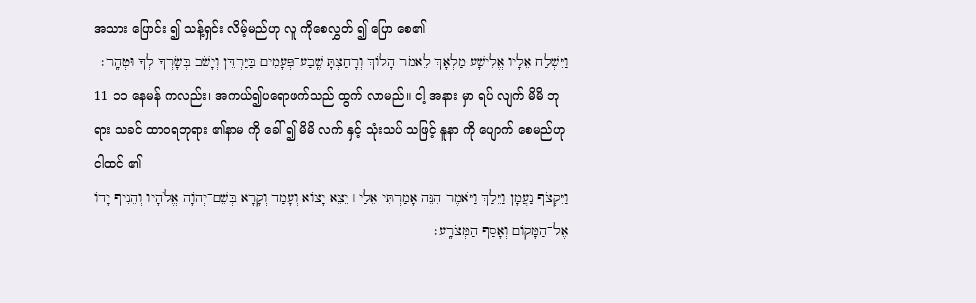အသား ပြောင်း ၍ သန့်ရှင်း လိမ့်မည်ဟု လူ ကိုစေလွှတ် ၍ ပြော စေ၏
וַיִּשְׁלַח אֵלָיו אֱלִישָׁע מַלְאָךְ לֵאמֹר הָלוֹךְ וְרָחַצְתָּ שֶֽׁבַע־פְּעָמִים בַּיַּרְדֵּן וְיָשֹׁב בְּשָׂרְךָ לְךָ וּטְהָֽר׃
11 ၁၁ နေမန် ကလည်း၊ အကယ်၍ပရောဖက်သည် ထွက် လာမည်။ ငါ့ အနား မှာ ရပ် လျက် မိမိ ဘုရား သခင် ထာဝရဘုရား ၏နာမ ကို ခေါ် ၍ မိမိ လက် နှင့် သုံးသပ် သဖြင့် နူနာ ကို ပျောက် စေမည်ဟု ငါထင် ၏
וַיִּקְצֹף נַעֲמָן וַיֵּלַךְ וַיֹּאמֶר הִנֵּה אָמַרְתִּי אֵלַי ׀ יֵצֵא יָצוֹא וְעָמַד וְקָרָא בְּשֵׁם־יְהֹוָה אֱלֹהָיו וְהֵנִיף יָדוֹ אֶל־הַמָּקוֹם וְאָסַף הַמְּצֹרָֽע׃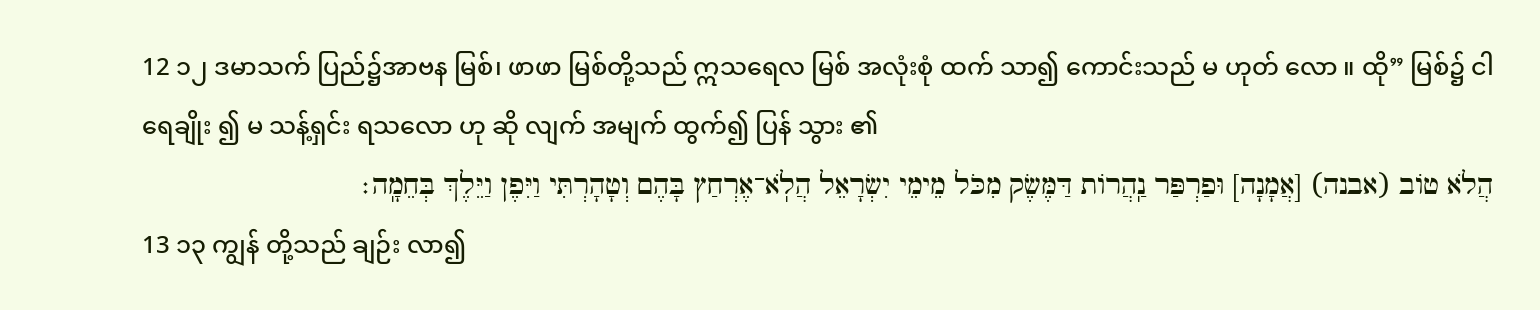12 ၁၂ ဒမာသက် ပြည်၌အာဗန မြစ်၊ ဖာဖာ မြစ်တို့သည် ဣသရေလ မြစ် အလုံးစုံ ထက် သာ၍ ကောင်းသည် မ ဟုတ် လော ။ ထို” မြစ်၌ ငါရေချိုး ၍ မ သန့်ရှင်း ရသလော ဟု ဆို လျက် အမျက် ထွက်၍ ပြန် သွား ၏
הֲלֹא טוֹב (אבנה) [אֲמָנָה] וּפַרְפַּר נַֽהֲרוֹת דַּמֶּשֶׂק מִכֹּל מֵימֵי יִשְׂרָאֵל הֲלֹֽא־אֶרְחַץ בָּהֶם וְטָהָרְתִּי וַיִּפֶן וַיֵּלֶךְ בְּחֵמָֽה׃
13 ၁၃ ကျွန် တို့သည် ချဉ်း လာ၍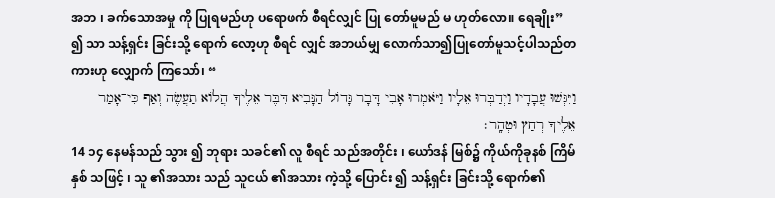အဘ ၊ ခက်သောအမှု ကို ပြုရမည်ဟု ပရောဖက် စီရင်လျှင် ပြု တော်မူမည် မ ဟုတ်လော။ ရေချိုး” ၍ သာ သန့်ရှင်း ခြင်းသို့ ရောက် လော့ဟု စီရင် လျှင် အဘယ်မျှ လောက်သာ၍ပြုတော်မူသင့်ပါသည်တကားဟု လျှောက် ကြသော်၊ “
וַיִּגְּשׁוּ עֲבָדָיו וַיְדַבְּרוּ אֵלָיו וַיֹּאמְרוּ אָבִי דָּבָר גָּדוֹל הַנָּבִיא דִּבֶּר אֵלֶיךָ הֲלוֹא תַעֲשֶׂה וְאַף כִּי־אָמַר אֵלֶיךָ רְחַץ וּטְהָֽר׃
14 ၁၄ နေမန်သည် သွား ၍ ဘုရား သခင်၏ လူ စီရင် သည်အတိုင်း ၊ ယော်ဒန် မြစ်၌ ကိုယ်ကိုခုနစ် ကြိမ် နှစ် သဖြင့် ၊ သူ ၏အသား သည် သူငယ် ၏အသား ကဲ့သို့ ပြောင်း ၍ သန့်ရှင်း ခြင်းသို့ ရောက်၏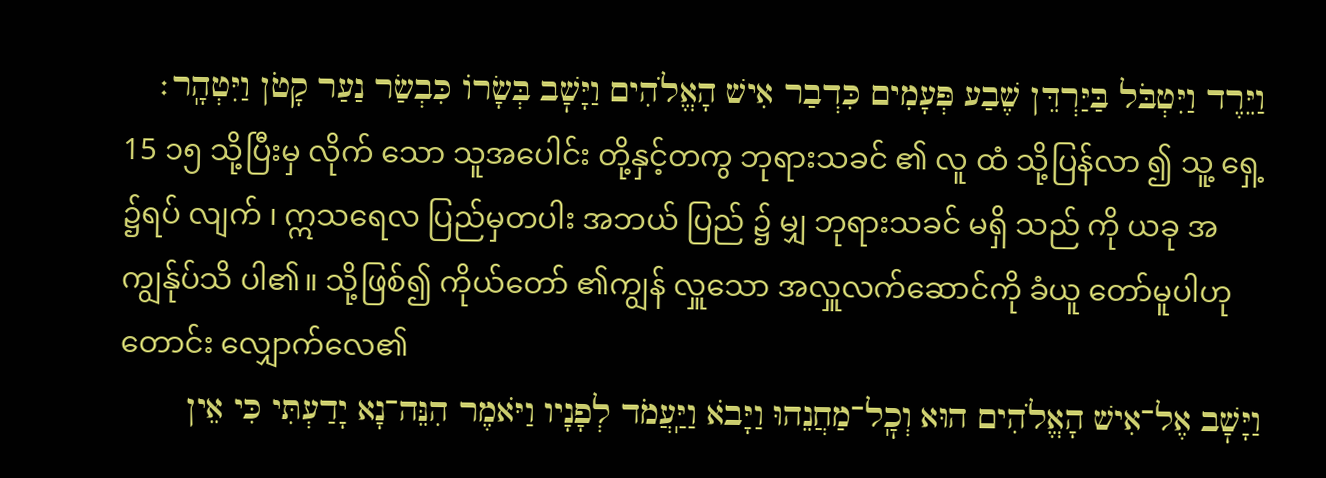וַיֵּרֶד וַיִּטְבֹּל בַּיַּרְדֵּן שֶׁבַע פְּעָמִים כִּדְבַר אִישׁ הָאֱלֹהִים וַיָּשׇׁב בְּשָׂרוֹ כִּבְשַׂר נַעַר קָטֹן וַיִּטְהָֽר׃
15 ၁၅ သို့ပြီးမှ လိုက် သော သူအပေါင်း တို့နှင့်တကွ ဘုရားသခင် ၏ လူ ထံ သို့ပြန်လာ ၍ သူ့ ရှေ့ ၌ရပ် လျက် ၊ ဣသရေလ ပြည်မှတပါး အဘယ် ပြည် ၌ မျှ ဘုရားသခင် မရှိ သည် ကို ယခု အကျွန်ုပ်သိ ပါ၏။ သို့ဖြစ်၍ ကိုယ်တော် ၏ကျွန် လှူသော အလှူလက်ဆောင်ကို ခံယူ တော်မူပါဟု တောင်း လျှောက်လေ၏
וַיָּשׇׁב אֶל־אִישׁ הָאֱלֹהִים הוּא וְכׇֽל־מַחֲנֵהוּ וַיָּבֹא וַיַּֽעֲמֹד לְפָנָיו וַיֹּאמֶר הִנֵּה־נָא יָדַעְתִּי כִּי אֵין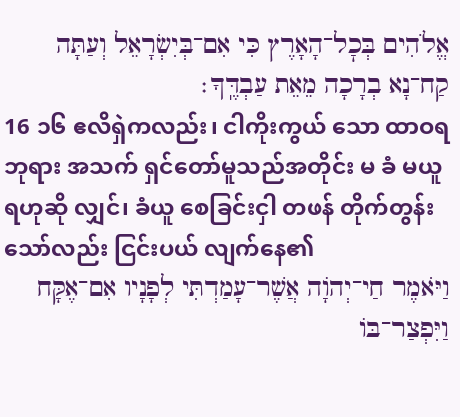אֱלֹהִים בְּכׇל־הָאָרֶץ כִּי אִם־בְּיִשְׂרָאֵל וְעַתָּה קַח־נָא בְרָכָה מֵאֵת עַבְדֶּֽךָ׃
16 ၁၆ ဧလိရှဲကလည်း၊ ငါကိုးကွယ် သော ထာဝရဘုရား အသက် ရှင်တော်မူသည်အတိုင်း မ ခံ မယူရဟုဆို လျှင်၊ ခံယူ စေခြင်းငှါ တဖန် တိုက်တွန်း သော်လည်း ငြင်းပယ် လျက်နေ၏
וַיֹּאמֶר חַי־יְהֹוָה אֲשֶׁר־עָמַדְתִּי לְפָנָיו אִם־אֶקָּח וַיִּפְצַר־בּוֹ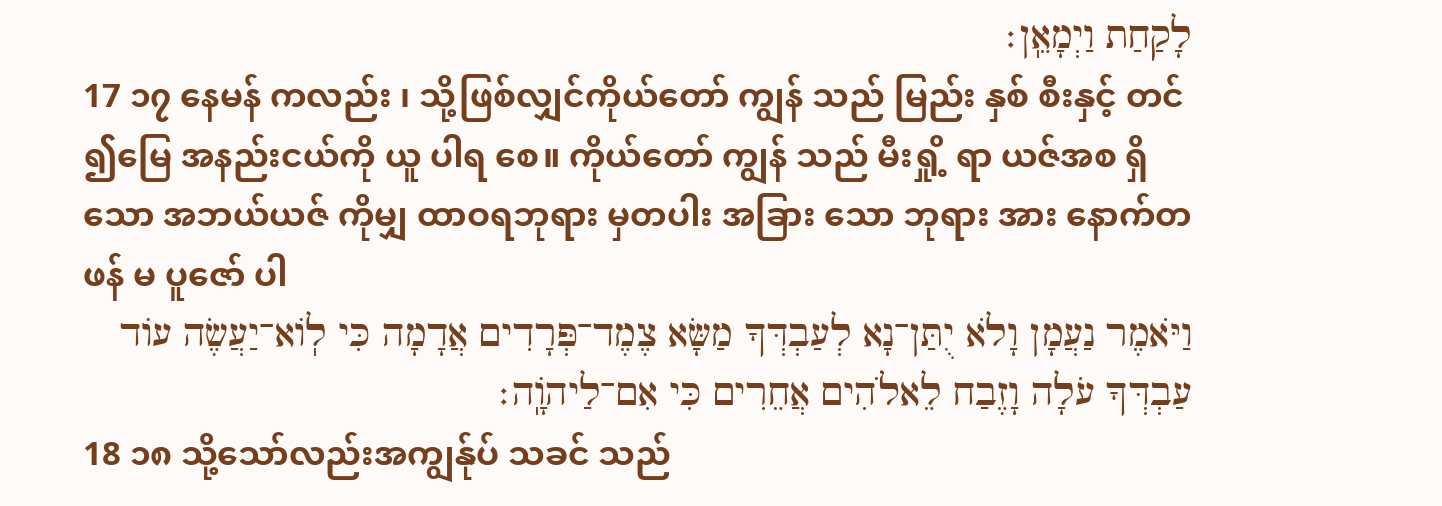לָקַחַת וַיְמָאֵֽן׃
17 ၁၇ နေမန် ကလည်း ၊ သို့ဖြစ်လျှင်ကိုယ်တော် ကျွန် သည် မြည်း နှစ် စီးနှင့် တင် ၍မြေ အနည်းငယ်ကို ယူ ပါရ စေ။ ကိုယ်တော် ကျွန် သည် မီးရှို့ ရာ ယဇ်အစ ရှိသော အဘယ်ယဇ် ကိုမျှ ထာဝရဘုရား မှတပါး အခြား သော ဘုရား အား နောက်တဖန် မ ပူဇော် ပါ
וַיֹּאמֶר נַעֲמָן וָלֹא יֻתַּן־נָא לְעַבְדְּךָ מַשָּׂא צֶמֶד־פְּרָדִים אֲדָמָה כִּי לֽוֹא־יַעֲשֶׂה עוֹד עַבְדְּךָ עֹלָה וָזֶבַח לֵאלֹהִים אֲחֵרִים כִּי אִם־לַיהֹוָֽה׃
18 ၁၈ သို့သော်လည်းအကျွန်ုပ် သခင် သည်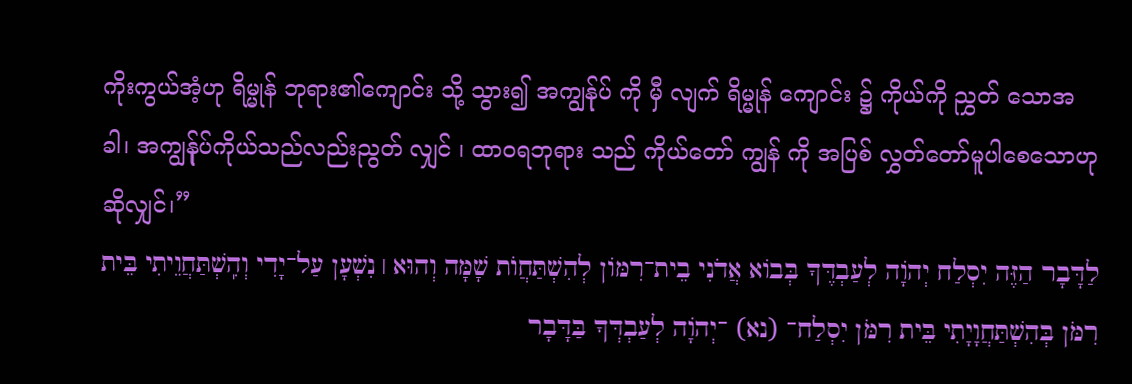ကိုးကွယ်အံ့ဟု ရိမ္မုန် ဘုရား၏ကျောင်း သို့ သွား၍ အကျွန်ုပ် ကို မှီ လျက် ရိမ္မုန် ကျောင်း ၌ ကိုယ်ကို ညွှတ် သောအခါ၊ အကျွန်ုပ်ကိုယ်သည်လည်းညွတ် လျှင် ၊ ထာဝရဘုရား သည် ကိုယ်တော် ကျွန် ကို အပြစ် လွှတ်တော်မူပါစေသောဟု ဆိုလျှင်၊”
לַדָּבָר הַזֶּה יִסְלַח יְהֹוָה לְעַבְדֶּךָ בְּבוֹא אֲדֹנִי בֵית־רִמּוֹן לְהִשְׁתַּחֲוֺת שָׁמָּה וְהוּא ׀ נִשְׁעָן עַל־יָדִי וְהִֽשְׁתַּחֲוֵיתִי בֵּית רִמֹּן בְּהִשְׁתַּחֲוָיָתִי בֵּית רִמֹּן יִסְלַח־ (נא) ־יְהֹוָה לְעַבְדְּךָ בַּדָּבָר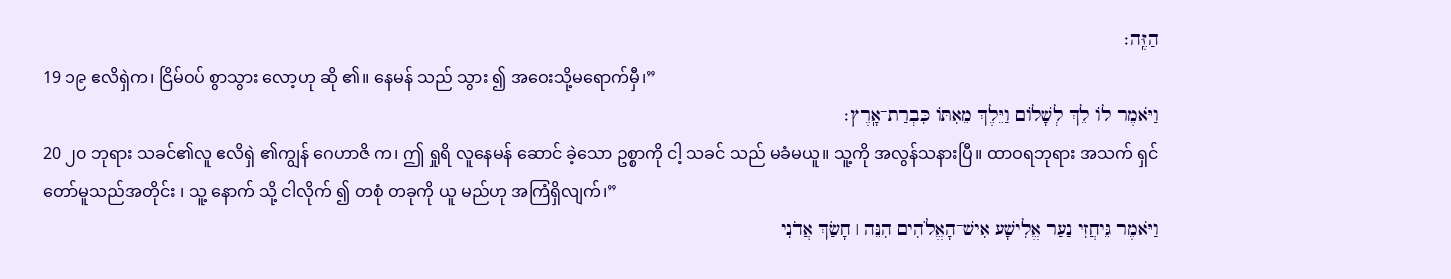הַזֶּֽה׃
19 ၁၉ ဧလိရှဲက၊ ငြိမ်ဝပ် စွာသွား လော့ဟု ဆို ၏။ နေမန် သည် သွား ၍ အဝေးသို့မရောက်မှီ၊”
וַיֹּאמֶר לוֹ לֵךְ לְשָׁלוֹם וַיֵּלֶךְ מֵאִתּוֹ כִּבְרַת־אָֽרֶץ׃
20 ၂၀ ဘုရား သခင်၏လူ ဧလိရှဲ ၏ကျွန် ဂေဟာဇိ က၊ ဤ ရှုရိ လူနေမန် ဆောင် ခဲ့သော ဥစ္စာကို ငါ့ သခင် သည် မခံမယူ။ သူ့ကို အလွန်သနားပြီ။ ထာဝရဘုရား အသက် ရှင် တော်မူသည်အတိုင်း ၊ သူ့ နောက် သို့ ငါလိုက် ၍ တစုံ တခုကို ယူ မည်ဟု အကြံရှိလျက်၊”
וַיֹּאמֶר גֵּיחֲזִי נַעַר אֱלִישָׁע אִישׁ־הָאֱלֹהִים הִנֵּה ׀ חָשַׂךְ אֲדֹנִי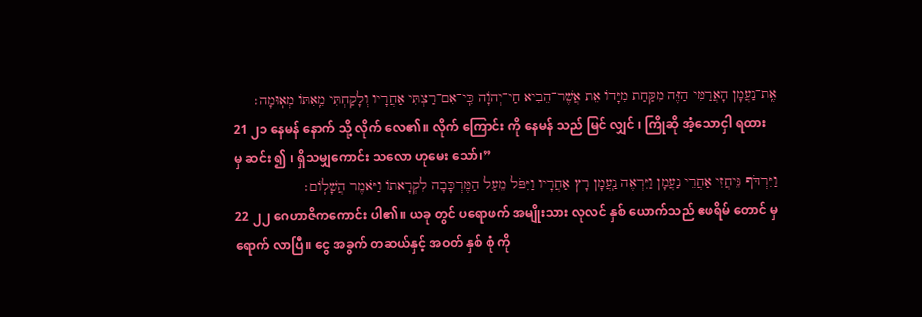אֶֽת־נַעֲמָן הָאֲרַמִּי הַזֶּה מִקַּחַת מִיָּדוֹ אֵת אֲשֶׁר־הֵבִיא חַי־יְהֹוָה כִּֽי־אִם־רַצְתִּי אַחֲרָיו וְלָקַחְתִּי מֵֽאִתּוֹ מְאֽוּמָה׃
21 ၂၁ နေမန် နောက် သို့ လိုက် လေ၏။ လိုက် ကြောင်း ကို နေမန် သည် မြင် လျှင် ၊ ကြိုဆို အံ့သောငှါ ရထား မှ ဆင်း ၍ ၊ ရှိသမျှကောင်း သလော ဟုမေး သော်၊”
וַיִּרְדֹּף גֵּיחֲזִי אַחֲרֵי נַעֲמָן וַיִּרְאֶה נַֽעֲמָן רָץ אַחֲרָיו וַיִּפֹּל מֵעַל הַמֶּרְכָּבָה לִקְרָאתוֹ וַיֹּאמֶר הֲשָׁלֽוֹם׃
22 ၂၂ ဂေဟာဇိကကောင်း ပါ၏။ ယခု တွင် ပရောဖက် အမျိုးသား လုလင် နှစ် ယောက်သည် ဧဖရိမ် တောင် မှ ရောက် လာပြီ။ ငွေ အခွက် တဆယ်နှင့် အဝတ် နှစ် စုံ ကို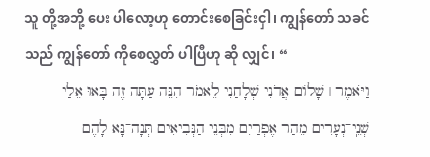သူ တို့အဘို့ ပေး ပါလော့ဟု တောင်းစေခြင်းငှါ၊ ကျွန်တော် သခင် သည် ကျွန်တော် ကိုစေလွှတ် ပါပြီဟု ဆို လျှင်၊ “
וַיֹּאמֶר ׀ שָׁלוֹם אֲדֹנִי שְׁלָחַנִי לֵאמֹר הִנֵּה עַתָּה זֶה בָּאוּ אֵלַי שְׁנֵֽי־נְעָרִים מֵהַר אֶפְרַיִם מִבְּנֵי הַנְּבִיאִים תְּנָה־נָּא לָהֶם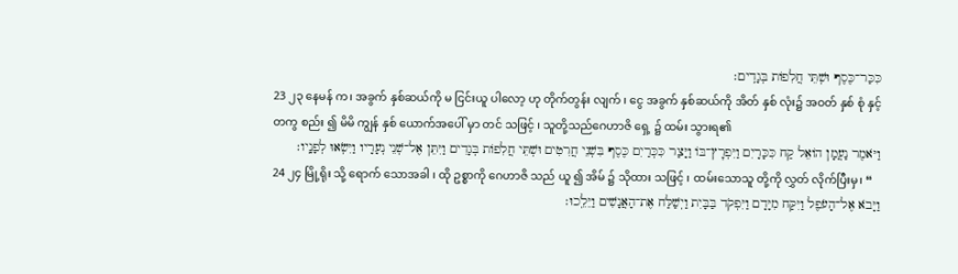כִּכַּר־כֶּסֶף וּשְׁתֵּי חֲלִפוֹת בְּגָדִֽים׃
23 ၂၃ နေမန် က၊ အခွက် နှစ်ဆယ်ကို မ ငြင်းယူ ပါလော့ ဟု တိုက်တွန်း လျက် ၊ ငွေ အခွက် နှစ်ဆယ်ကို အိတ် နှစ် လုံး၌ အဝတ် နှစ် စုံ နှင့်တကွ စည်း ၍ မိမိ ကျွန် နှစ် ယောက်အပေါ် မှာ တင် သဖြင့် ၊ သူတို့သည်ဂေဟာဇိ ရှေ့ ၌ ထမ်း သွားရ၏
וַיֹּאמֶר נַעֲמָן הוֹאֵל קַח כִּכָּרָיִם וַיִּפְרׇץ־בּוֹ וַיָּצַר כִּכְּרַיִם כֶּסֶף בִּשְׁנֵי חֲרִטִים וּשְׁתֵּי חֲלִפוֹת בְּגָדִים וַיִּתֵּן אֶל־שְׁנֵי נְעָרָיו וַיִּשְׂאוּ לְפָנָֽיו׃
24 ၂၄ မြို့ရိုး သို့ ရောက် သောအခါ ၊ ထို ဥစ္စာကို ဂေဟာဇိ သည် ယူ ၍ အိမ် ၌ သိုထား သဖြင့် ၊ ထမ်းသောသူ တို့ကို လွှတ် လိုက်ပြီးမှ၊ “
וַיָּבֹא אֶל־הָעֹפֶל וַיִּקַּח מִיָּדָם וַיִּפְקֹד בַּבָּיִת וַיְשַׁלַּח אֶת־הָאֲנָשִׁים וַיֵּלֵֽכוּ׃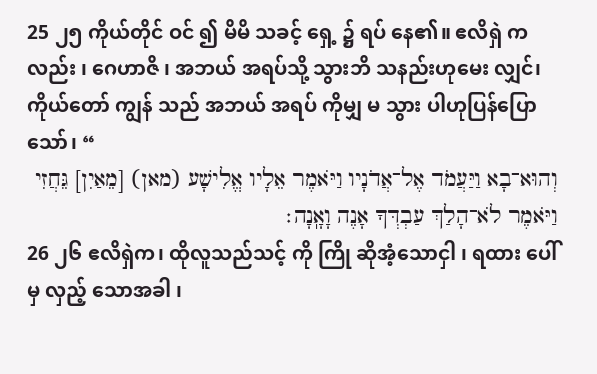25 ၂၅ ကိုယ်တိုင် ဝင် ၍ မိမိ သခင့် ရှေ့ ၌ ရပ် နေ၏။ ဧလိရှဲ ကလည်း ၊ ဂေဟာဇိ ၊ အဘယ် အရပ်သို့ သွားဘိ သနည်းဟုမေး လျှင်၊ ကိုယ်တော် ကျွန် သည် အဘယ် အရပ် ကိုမျှ မ သွား ပါဟုပြန်ပြော သော်၊ “
וְהוּא־בָא וַיַּעֲמֹד אֶל־אֲדֹנָיו וַיֹּאמֶר אֵלָיו אֱלִישָׁע (מאן) [מֵאַיִן] גֵּחֲזִי וַיֹּאמֶר לֹא־הָלַךְ עַבְדְּךָ אָנֶה וָאָֽנָה׃
26 ၂၆ ဧလိရှဲက၊ ထိုလူသည်သင့် ကို ကြို ဆိုအံ့သောငှါ ၊ ရထား ပေါ် မှ လှည့် သောအခါ ၊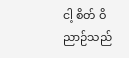ငါ့ စိတ် ဝိညာဉ်သည်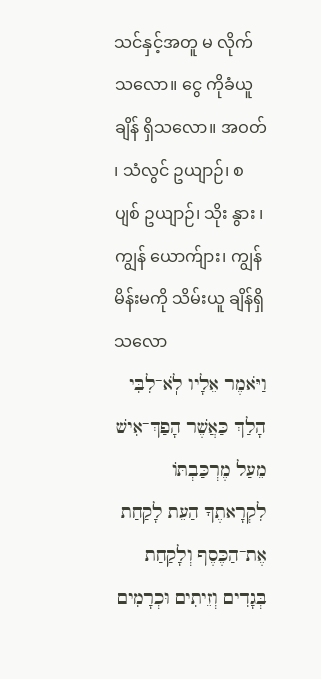သင်နှင့်အတူ မ လိုက် သလော။ ငွေ ကိုခံယူ ချိန် ရှိသလော။ အဝတ် ၊ သံလွင် ဥယျာဉ်၊ စပျစ် ဥယျာဉ်၊ သိုး နွား ၊ ကျွန် ယောက်ျား၊ ကျွန် မိန်းမကို သိမ်းယူ ချိန်ရှိသလော
וַיֹּאמֶר אֵלָיו לֹֽא־לִבִּי הָלַךְ כַּאֲשֶׁר הָפַךְ־אִישׁ מֵעַל מֶרְכַּבְתּוֹ לִקְרָאתֶךָ הַעֵת לָקַחַת אֶת־הַכֶּסֶף וְלָקַחַת בְּגָדִים וְזֵיתִים וּכְרָמִים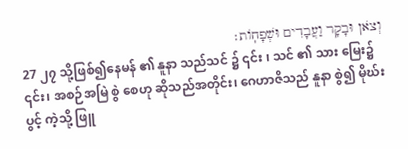וְצֹאן וּבָקָר וַעֲבָדִים וּשְׁפָחֽוֹת׃
27 ၂၇ သို့ဖြစ်၍နေမန် ၏ နူနာ သည်သင် ၌ ၎င်း ၊ သင် ၏ သား မြေး၌ ၎င်း၊ အစဉ်အမြဲ စွဲ စေဟု ဆိုသည်အတိုင်း၊ ဂေဟာဇိသည် နူနာ စွဲ၍ မိုဃ်းပွင့် ကဲ့သို့ ဖြူ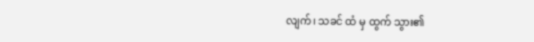လျက်၊ သခင် ထံ မှ ထွက် သွား၏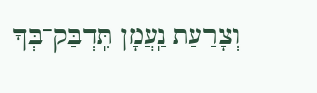וְצָרַעַת נַֽעֲמָן תִּֽדְבַּק־בְּךָ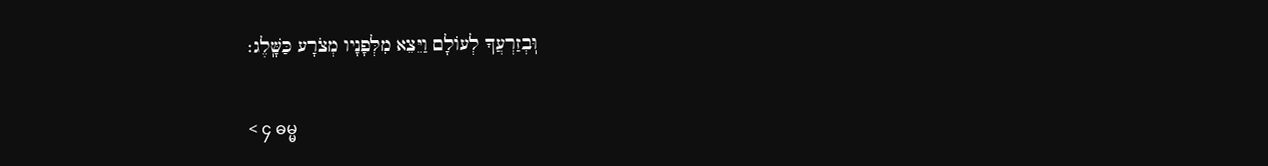וּֽבְזַרְעֲךָ לְעוֹלָם וַיֵּצֵא מִלְּפָנָיו מְצֹרָע כַּשָּֽׁלֶג׃

< ၄ ဓမ္မ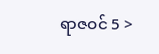ရာဇဝင် 5 >